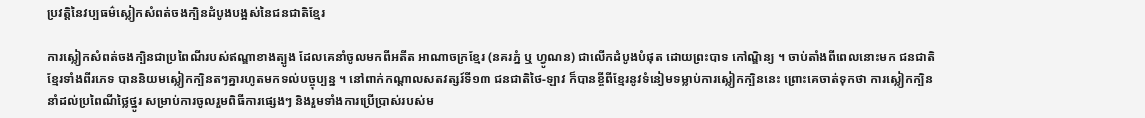ប្រវត្តិនៃវប្បធម៌ស្លៀកសំពត់ចងក្បិនដំបូងបង្អស់នៃជនជាតិខ្មែរ

ការស្លៀកសំពត់ចងក្បិនជាប្រពៃណីរបស់ឥណ្ឌាខាងត្បូង ដែលគេនាំចូលមកពីអតីត អាណាចក្រខ្មែរ (នគរភ្នំ ឬ ហ្វូណន) ជាលើកដំបូងបំផុត ដោយព្រះបាទ កៅណ្ឌិន្យ ។ ចាប់តាំងពីពេលនោះមក ជនជាតិខ្មែរទាំងពីរភេទ បាននិយមស្លៀកក្បិនតៗគ្នារហូតមកទល់បច្ចុប្បន្ន ។ នៅពាក់កណ្តាលសតវត្សរ៍ទី១៣ ជនជាតិថៃ-ឡាវ ក៏បានខ្ចីពីខ្មែរនូវទំនៀមទម្លាប់ការស្លៀកក្បិននេះ ព្រោះគេចាត់ទុកថា ការស្លៀកក្បិននាំដល់ប្រពៃណីថ្លៃថ្នូរ សម្រាប់ការចូលរួមពិធីការផ្សេងៗ និងរួមទាំងការប្រើប្រាស់របស់ម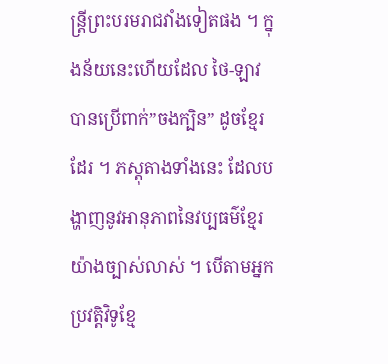ន្ត្រីព្រះបរមរាជវាំងទៀតផង ។ ក្នុងន័យនេះហើយដែល ថៃ-ឡាវ បានប្រើពាក់”ចងក្បិន” ដូចខ្មែរដែរ ។ ភស្តុតាងទាំងនេះ ដែលបង្ហាញនូវអានុភាពនៃវប្បធម៌ខ្មែរយ៉ាងច្បាស់លាស់ ។ បើតាមអ្នកប្រវត្តិវិទូខ្មែ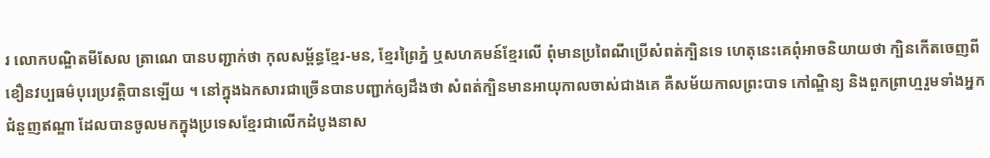រ លោកបណ្ឌិតមីសែល ត្រាណេ បានបញ្ជាក់ថា កុលសម្ព័ន្ធខ្មែរ-មន, ខ្មែរព្រៃភ្នំ ឬសហគមន៍ខ្មែរលើ ពុំមានប្រពៃណីប្រើសំពត់ក្បិនទេ ហេតុនេះគេពុំអាចនិយាយថា ក្បិនកើតចេញពីខឿនវប្បធម៌បុរេប្រវត្តិបានឡើយ ។ នៅក្នុងឯកសារជាច្រើនបានបញ្ជាក់ឲ្យដឹងថា សំពត់ក្បិនមានអាយុកាលចាស់ជាងគេ គឺសម័យកាលព្រះបាទ កៅណ្ឌិន្យ និងពួកព្រាហ្មរួមទាំងអ្នកជំនួញឥណ្ឌា ដែលបានចូលមកក្នុងប្រទេសខ្មែរជាលើកដំបូងនាស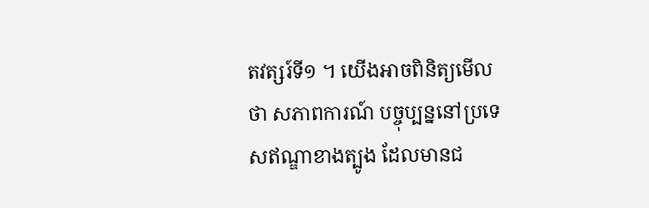តវត្សរ៍ទី១ ។ យើងអាចពិនិត្យមើលថា សភាពការណ៍ បច្ចុប្បន្ននៅប្រទេសឥណ្ឌាខាងត្បូង ដែលមានជ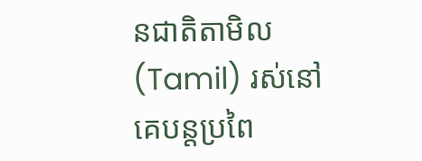នជាតិតាមិល(Tamil) រស់នៅ គេបន្តប្រពៃ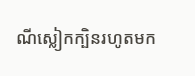ណីស្លៀកក្បិនរហូតមក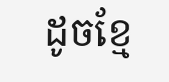ដូចខ្មែ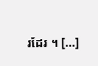រដែរ ។ […]